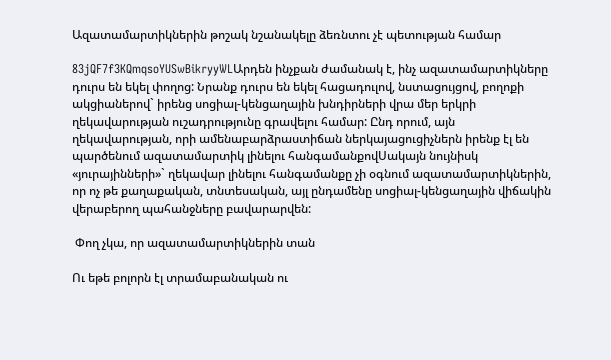Ազատամարտիկներին թոշակ նշանակելը ձեռնտու չէ պետության համար

83jQF7f3KQmqsoYUSwBikryyWLԱրդեն ինչքան ժամանակ է, ինչ ազատամարտիկները դուրս են եկել փողոց: Նրանք դուրս են եկել հացադուլով, նստացույցով, բողոքի ակցիաներով` իրենց սոցիալ-կենցաղային խնդիրների վրա մեր երկրի ղեկավարության ուշադրությունը գրավելու համար: Ընդ որում, այն ղեկավարության, որի ամենաբարձրաստիճան ներկայացուցիչներն իրենք էլ են պարծենում ազատամարտիկ լինելու հանգամանքովՍակայն նույնիսկ «յուրայինների»` ղեկավար լինելու հանգամանքը չի օգնում ազատամարտիկներին, որ ոչ թե քաղաքական, տնտեսական, այլ ընդամենը սոցիալ-կենցաղային վիճակին վերաբերող պահանջները բավարարվեն:

 Փող չկա, որ ազատամարտիկներին տան

Ու եթե բոլորն էլ տրամաբանական ու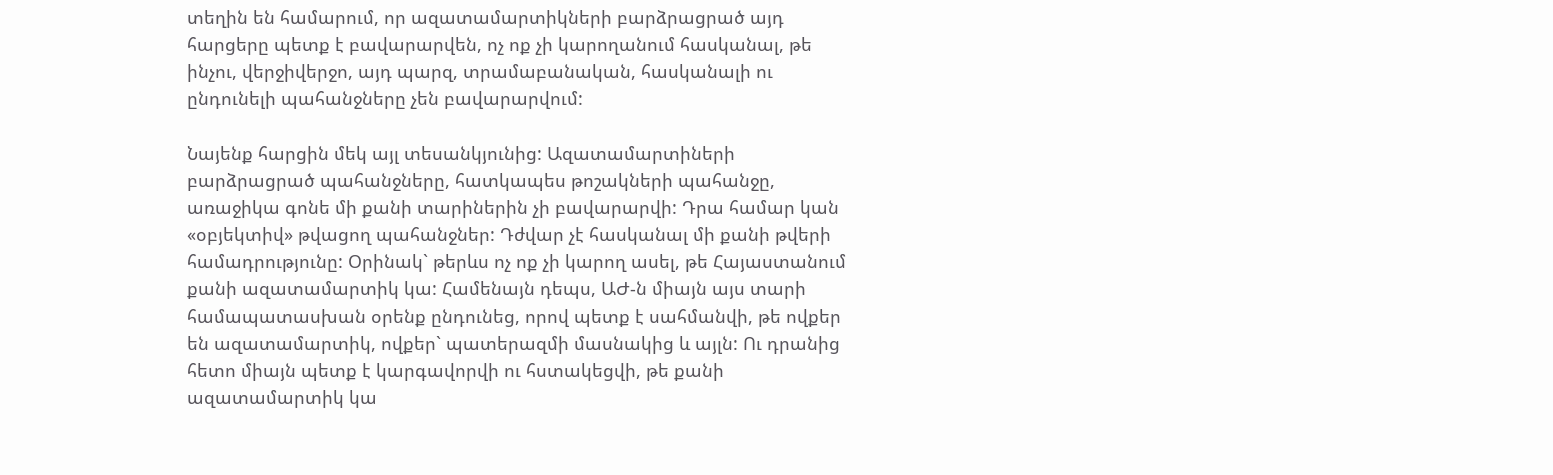տեղին են համարում, որ ազատամարտիկների բարձրացրած այդ հարցերը պետք է բավարարվեն, ոչ ոք չի կարողանում հասկանալ, թե ինչու, վերջիվերջո, այդ պարզ, տրամաբանական, հասկանալի ու ընդունելի պահանջները չեն բավարարվում:

Նայենք հարցին մեկ այլ տեսանկյունից: Ազատամարտիների բարձրացրած պահանջները, հատկապես թոշակների պահանջը, առաջիկա գոնե մի քանի տարիներին չի բավարարվի: Դրա համար կան «օբյեկտիվ» թվացող պահանջներ: Դժվար չէ հասկանալ մի քանի թվերի համադրությունը: Օրինակ` թերևս ոչ ոք չի կարող ասել, թե Հայաստանում քանի ազատամարտիկ կա: Համենայն դեպս, ԱԺ-ն միայն այս տարի համապատասխան օրենք ընդունեց, որով պետք է սահմանվի, թե ովքեր են ազատամարտիկ, ովքեր` պատերազմի մասնակից և այլն: Ու դրանից հետո միայն պետք է կարգավորվի ու հստակեցվի, թե քանի ազատամարտիկ կա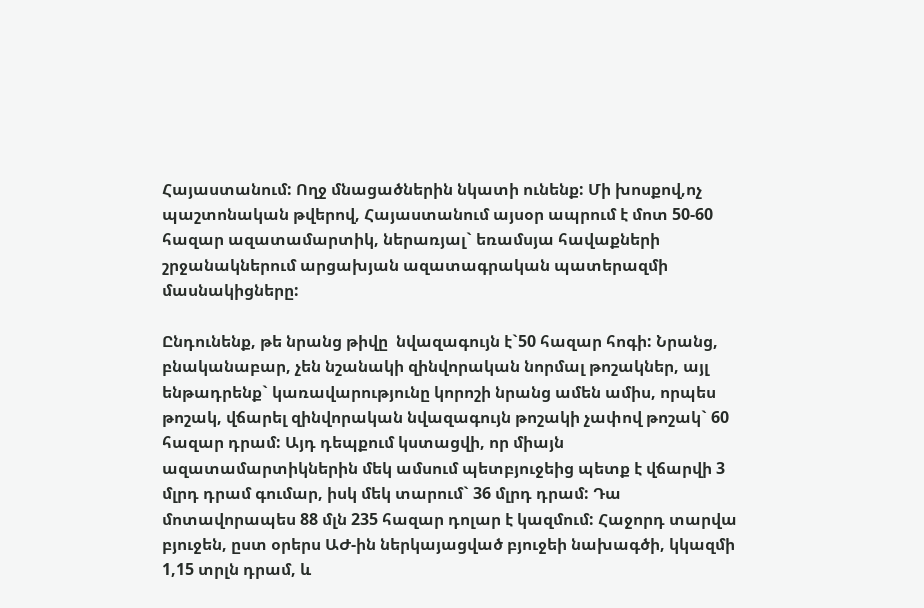Հայաստանում: Ողջ մնացածներին նկատի ունենք: Մի խոսքով,ոչ պաշտոնական թվերով, Հայաստանում այսօր ապրում է մոտ 50-60 հազար ազատամարտիկ, ներառյալ` եռամսյա հավաքների շրջանակներում արցախյան ազատագրական պատերազմի մասնակիցները:

Ընդունենք, թե նրանց թիվը  նվազագույն է`50 հազար հոգի: Նրանց, բնականաբար, չեն նշանակի զինվորական նորմալ թոշակներ, այլ ենթադրենք` կառավարությունը կորոշի նրանց ամեն ամիս, որպես թոշակ, վճարել զինվորական նվազագույն թոշակի չափով թոշակ` 60 հազար դրամ: Այդ դեպքում կստացվի, որ միայն ազատամարտիկներին մեկ ամսում պետբյուջեից պետք է վճարվի 3 մլրդ դրամ գումար, իսկ մեկ տարում` 36 մլրդ դրամ: Դա մոտավորապես 88 մլն 235 հազար դոլար է կազմում: Հաջորդ տարվա բյուջեն, ըստ օրերս ԱԺ-ին ներկայացված բյուջեի նախագծի, կկազմի 1,15 տրլն դրամ, և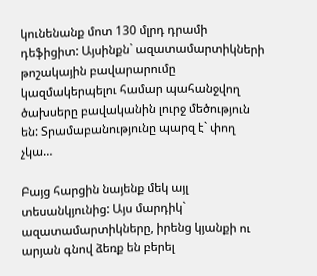կունենանք մոտ 130 մլրդ դրամի դեֆիցիտ: Այսինքն` ազատամարտիկների թոշակային բավարարումը կազմակերպելու համար պահանջվող ծախսերը բավականին լուրջ մեծություն են: Տրամաբանությունը պարզ է` փող չկա…

Բայց հարցին նայենք մեկ այլ տեսանկյունից: Այս մարդիկ` ազատամարտիկները, իրենց կյանքի ու արյան գնով ձեռք են բերել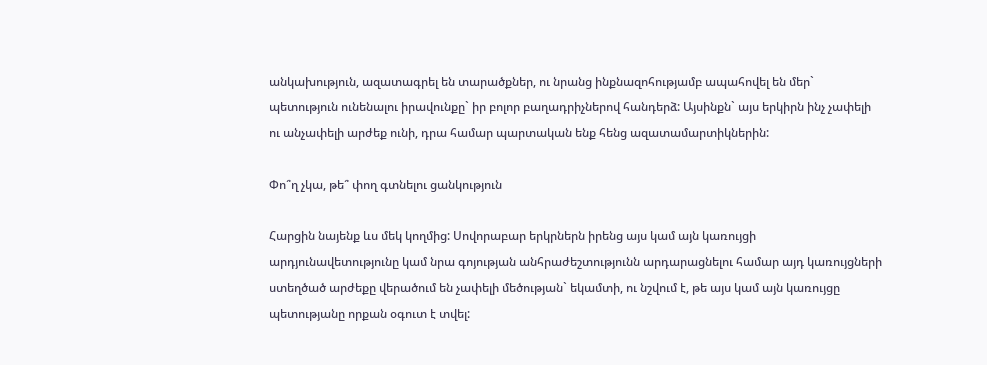անկախություն, ազատագրել են տարածքներ, ու նրանց ինքնազոհությամբ ապահովել են մեր` պետություն ունենալու իրավունքը` իր բոլոր բաղադրիչներով հանդերձ: Այսինքն` այս երկիրն ինչ չափելի ու անչափելի արժեք ունի, դրա համար պարտական ենք հենց ազատամարտիկներին:

Փո՞ղ չկա, թե՞ փող գտնելու ցանկություն

Հարցին նայենք ևս մեկ կողմից: Սովորաբար երկրներն իրենց այս կամ այն կառույցի արդյունավետությունը կամ նրա գոյության անհրաժեշտությունն արդարացնելու համար այդ կառույցների ստեղծած արժեքը վերածում են չափելի մեծության` եկամտի, ու նշվում է, թե այս կամ այն կառույցը պետությանը որքան օգուտ է տվել: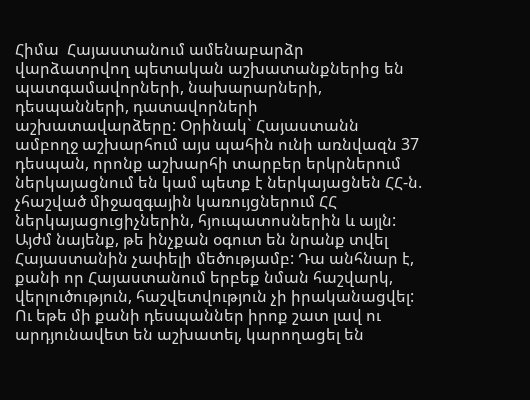Հիմա  Հայաստանում ամենաբարձր վարձատրվող պետական աշխատանքներից են պատգամավորների, նախարարների, դեսպանների, դատավորների աշխատավարձերը: Օրինակ` Հայաստանն ամբողջ աշխարհում այս պահին ունի առնվազն 37 դեսպան, որոնք աշխարհի տարբեր երկրներում ներկայացնում են կամ պետք է ներկայացնեն ՀՀ-ն. չհաշված միջազգային կառույցներում ՀՀ ներկայացուցիչներին, հյուպատոսներին և այլն: Այժմ նայենք, թե ինչքան օգուտ են նրանք տվել Հայաստանին չափելի մեծությամբ: Դա անհնար է, քանի որ Հայաստանում երբեք նման հաշվարկ, վերլուծություն, հաշվետվություն չի իրականացվել: Ու եթե մի քանի դեսպաններ իրոք շատ լավ ու արդյունավետ են աշխատել, կարողացել են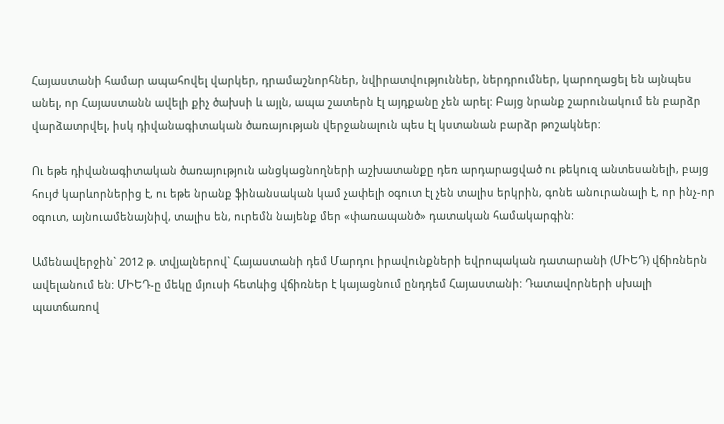Հայաստանի համար ապահովել վարկեր, դրամաշնորհներ, նվիրատվություններ, ներդրումներ, կարողացել են այնպես անել, որ Հայաստանն ավելի քիչ ծախսի և այլն, ապա շատերն էլ այդքանը չեն արել: Բայց նրանք շարունակում են բարձր վարձատրվել, իսկ դիվանագիտական ծառայության վերջանալուն պես էլ կստանան բարձր թոշակներ:

Ու եթե դիվանագիտական ծառայություն անցկացնողների աշխատանքը դեռ արդարացված ու թեկուզ անտեսանելի, բայց հույժ կարևորներից է, ու եթե նրանք ֆինանսական կամ չափելի օգուտ էլ չեն տալիս երկրին, գոնե անուրանալի է, որ ինչ-որ օգուտ, այնուամենայնիվ, տալիս են, ուրեմն նայենք մեր «փառապանծ» դատական համակարգին:

Ամենավերջին` 2012 թ. տվյալներով` Հայաստանի դեմ Մարդու իրավունքների եվրոպական դատարանի (ՄԻԵԴ) վճիռներն ավելանում են: ՄԻԵԴ-ը մեկը մյուսի հետևից վճիռներ է կայացնում ընդդեմ Հայաստանի: Դատավորների սխալի պատճառով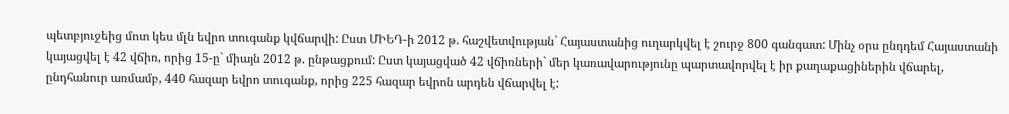պետբյուջեից մոտ կես մլն եվրո տուգանք կվճարվի: Ըստ ՄԻԵԴ-ի 2012 թ. հաշվետվության` Հայաստանից ուղարկվել է շուրջ 800 գանգատ: Մինչ օրս ընդդեմ Հայաստանի կայացվել է 42 վճիռ, որից 15-ը` միայն 2012 թ. ընթացքում: Ըստ կայացված 42 վճիռների` մեր կառավարությունը պարտավորվել է իր քաղաքացիներին վճարել, ընդհանուր առմամբ, 440 հազար եվրո տուգանք, որից 225 հազար եվրոն արդեն վճարվել է: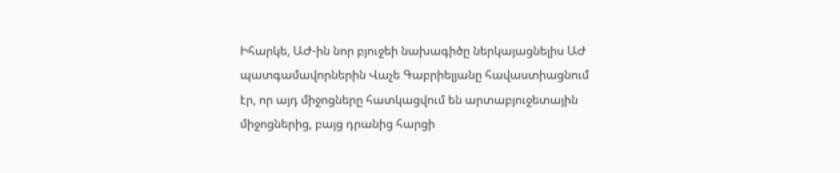Իհարկե, ԱԺ-ին նոր բյուջեի նախագիծը ներկայացնելիս ԱԺ պատգամավորներին Վաչե Գաբրիելյանը հավաստիացնում էր, որ այդ միջոցները հատկացվում են արտաբյուջետային միջոցներից, բայց դրանից հարցի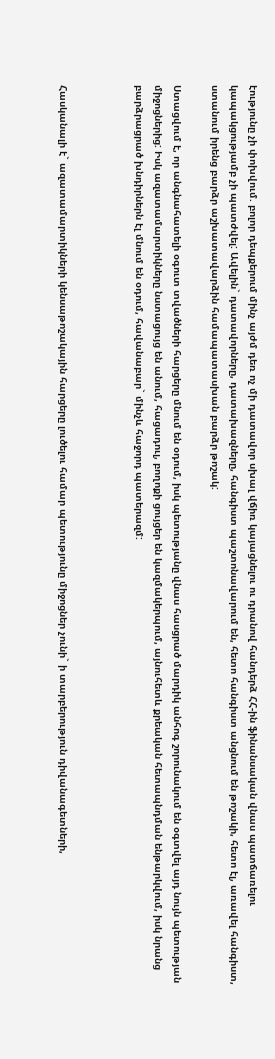էությունը չի փոխվում. բոլոր դեպքերում մինչ այժմ դեռ ոչ մի դատավոր սխալ վճիռ կայացնելու ու դրանով հանդերձ ՀՀ-ին ֆինանսական վնաս պատճառելու կապակցությամբ չի պատժվել: Ավելին` դատավորները, դատախազները, հանգիստ պաշտոնավարում են, հետո հանգիստ անցնում են թոշակի, հետո էլ, առավել հանգիստ, ստանում իրենց բարձր աշխատավարձին համապատասխան բարձր թոշակ:

Ստացվում է, որ անգնահատելի օգուտ տվածների հարցերը մնում են օդում, իսկ պետությանը վնաս հասցրած մարդիկ անհոգ շորունակում են օգտվել այդ նույն պետության միջոցներից: Իսկ ազատամարտիկները նստացույց են անում, հացադուլ, բողոքի ցույցեր են կազմակերպում, այնուհետև քրեական հետապնդման ենթարկվում, իսկ նրանց բարձրացրած խնդիրներն էլ մնում են օդում, հավանաբար` մինչև հաջորդ պատերազմ:



Հասկանալի է` ազատամարտիկների կենսաթոշակային հարցերը լուծելու համար պետությունը միջոցներ չունի` ի տարբերություն դիվանագետների,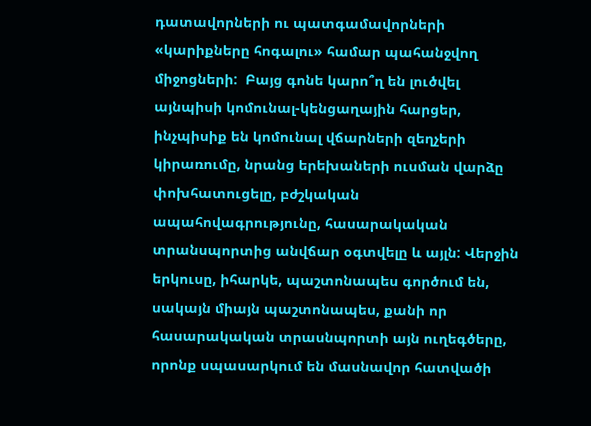դատավորների ու պատգամավորների «կարիքները հոգալու» համար պահանջվող միջոցների:  Բայց գոնե կարո՞ղ են լուծվել այնպիսի կոմունալ-կենցաղային հարցեր, ինչպիսիք են կոմունալ վճարների զեղչերի կիրառումը, նրանց երեխաների ուսման վարձը փոխհատուցելը, բժշկական ապահովագրությունը, հասարակական տրանսպորտից անվճար օգտվելը և այլն: Վերջին երկուսը, իհարկե, պաշտոնապես գործում են, սակայն միայն պաշտոնապես, քանի որ հասարակական տրասնպորտի այն ուղեգծերը, որոնք սպասարկում են մասնավոր հատվածի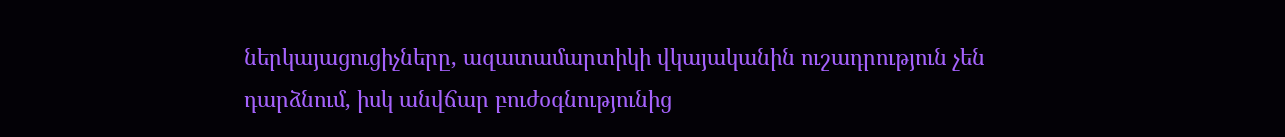ներկայացուցիչները, ազատամարտիկի վկայականին ուշադրություն չեն դարձնում, իսկ անվճար բուժօգնությունից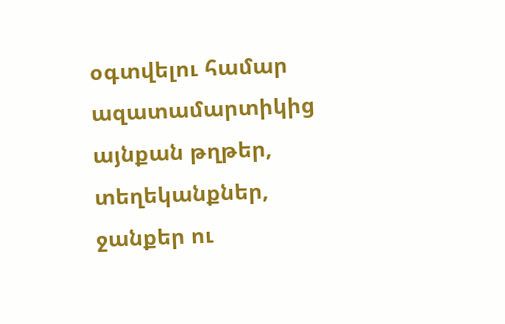օգտվելու համար ազատամարտիկից այնքան թղթեր, տեղեկանքներ, ջանքեր ու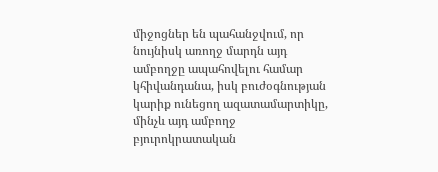միջոցներ են պահանջվում, որ նույնիսկ առողջ մարդն այդ ամբողջը ապահովելու համար կհիվանդանա, իսկ բուժօգնության կարիք ունեցող ազատամարտիկը, մինչև այդ ամբողջ բյուրոկրատական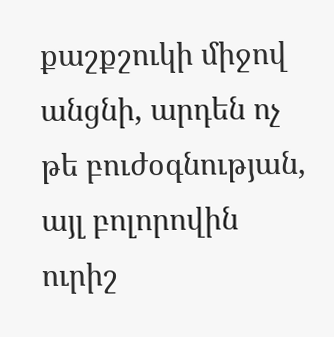քաշքշուկի միջով անցնի, արդեն ոչ թե բուժօգնության, այլ բոլորովին ուրիշ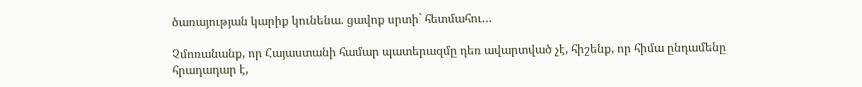ծառայության կարիք կունենա. ցավոք սրտի` հետմահու…

Չմոռանանք, որ Հայաստանի համար պատերազմը դեռ ավարտված չէ, հիշենք, որ հիմա ընդամենը հրադադար է,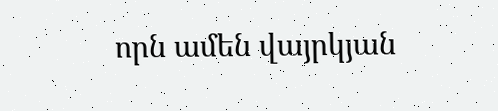որն ամեն վայրկյան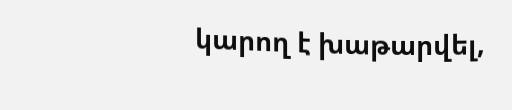կարող է խաթարվել,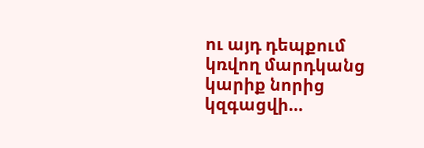ու այդ դեպքում կռվող մարդկանց կարիք նորից կզգացվի…